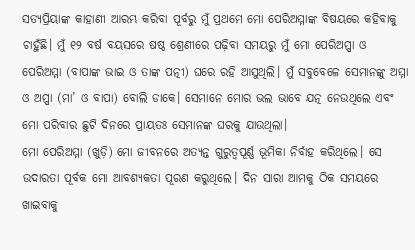ସତ୍ୟପ୍ରିୟାଙ୍କ କାହାଣୀ ଆରମ୍ଭ କରିବା ପୂର୍ବରୁ ମୁଁ ପ୍ରଥମେ ମୋ ପେରିଅମ୍ମାଙ୍କ ବିଷୟରେ କହିବାକୁ ଚାହୁଁଛି। ମୁଁ ୧୨ ବର୍ଷ ବୟସରେ ଷଷ୍ଠ ଶ୍ରେଣୀରେ ପଢ଼ିବା ସମୟରୁ ମୁଁ ମୋ ପେରିଅପ୍ପା ଓ ପେରିଅମ୍ମା (ବାପାଙ୍କ ଭାଇ ଓ ତାଙ୍କ ପତ୍ନୀ) ଘରେ ରହି ଆସୁଥିଲି। ମୁଁ ସବୁବେଳେ ସେମାନଙ୍କୁ ଅମ୍ମା ଓ ଅପ୍ପା (ମା’ ଓ ବାପା) ବୋଲି ଡାକେ। ସେମାନେ ମୋର ଭଲ ଭାବେ ଯତ୍ନ ନେଉଥିଲେ ଏବଂ ମୋ ପରିବାର ଛୁଟି ଦିନରେ ପ୍ରାୟତଃ ସେମାନଙ୍କ ଘରକୁ ଯାଉଥିଲା।
ମୋ ପେରିଅମ୍ମା (ଖୁଡ଼ି) ମୋ ଜୀବନରେ ଅତ୍ୟନ୍ତ ଗୁରୁତ୍ୱପୂର୍ଣ୍ଣ ଭୂମିକା ନିର୍ବାହ କରିଥିଲେ। ସେ ଉଦାରତା ପୂର୍ବକ ମୋ ଆବଶ୍ୟକତା ପୂରଣ କରୁଥିଲେ। ଦିନ ସାରା ଆମକୁ ଠିକ ସମୟରେ ଖାଇବାକୁ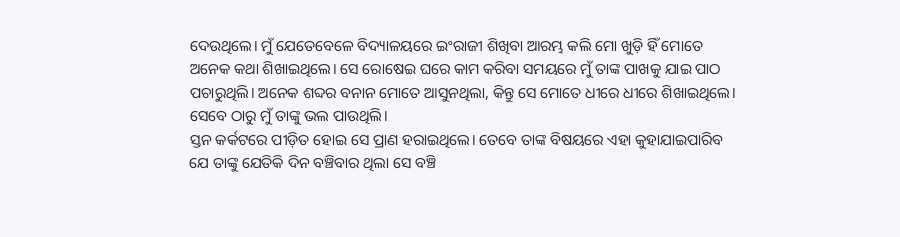ଦେଉଥିଲେ। ମୁଁ ଯେତେବେଳେ ବିଦ୍ୟାଳୟରେ ଇଂରାଜୀ ଶିଖିବା ଆରମ୍ଭ କଲି ମୋ ଖୁଡ଼ି ହିଁ ମୋତେ ଅନେକ କଥା ଶିଖାଇଥିଲେ। ସେ ରୋଷେଇ ଘରେ କାମ କରିବା ସମୟରେ ମୁଁ ତାଙ୍କ ପାଖକୁ ଯାଇ ପାଠ ପଚାରୁଥିଲି। ଅନେକ ଶବ୍ଦର ବନାନ ମୋତେ ଆସୁନଥିଲା, କିନ୍ତୁ ସେ ମୋତେ ଧୀରେ ଧୀରେ ଶିଖାଇଥିଲେ। ସେବେ ଠାରୁ ମୁଁ ତାଙ୍କୁ ଭଲ ପାଉଥିଲି।
ସ୍ତନ କର୍କଟରେ ପୀଡ଼ିତ ହୋଇ ସେ ପ୍ରାଣ ହରାଇଥିଲେ। ତେବେ ତାଙ୍କ ବିଷୟରେ ଏହା କୁହାଯାଇପାରିବ ଯେ ତାଙ୍କୁ ଯେତିକି ଦିନ ବଞ୍ଚିବାର ଥିଲା ସେ ବଞ୍ଚି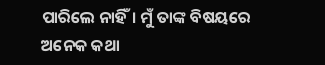ପାରିଲେ ନାହିଁ। ମୁଁ ତାଙ୍କ ବିଷୟରେ ଅନେକ କଥା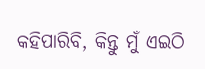କହିପାରିବି, କିନ୍ତୁ ମୁଁ ଏଇଠି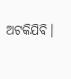ଅଟକିଯିବି।